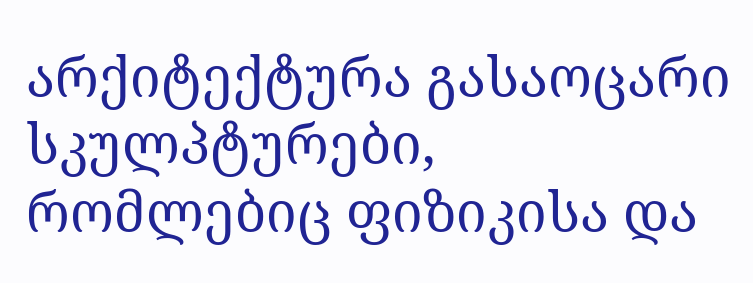არქიტექტურა გასაოცარი სკულპტურები, რომლებიც ფიზიკისა და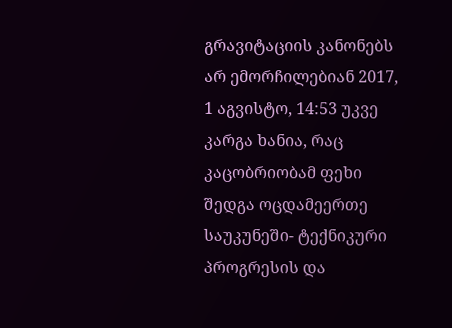გრავიტაციის კანონებს არ ემორჩილებიან 2017, 1 აგვისტო, 14:53 უკვე კარგა ხანია, რაც კაცობრიობამ ფეხი შედგა ოცდამეერთე საუკუნეში- ტექნიკური პროგრესის და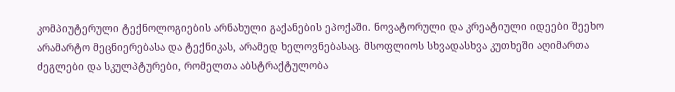კომპიუტერული ტექნოლოგიების არნახული გაქანების ეპოქაში. ნოვატორული და კრეატიული იდეები შეეხო არამარტო მეცნიერებასა და ტექნიკას, არამედ ხელოვნებასაც. მსოფლიოს სხვადასხვა კუთხეში აღიმართა ძეგლები და სკულპტურები, რომელთა აბსტრაქტულობა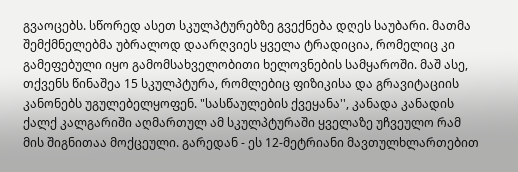გვაოცებს. სწორედ ასეთ სკულპტურებზე გვექნება დღეს საუბარი. მათმა შემქმნელებმა უბრალოდ დაარღვიეს ყველა ტრადიცია, რომელიც კი გამეფებული იყო გამომსახველობითი ხელოვნების სამყაროში. მაშ ასე, თქვენს წინაშეა 15 სკულპტურა, რომლებიც ფიზიკისა და გრავიტაციის კანონებს უგულებელყოფენ. "სასწაულების ქვეყანა'', კანადა კანადის ქალქ კალგარიში აღმართულ ამ სკულპტურაში ყველაზე უჩვეულო რამ მის შიგნითაა მოქცეული. გარედან - ეს 12-მეტრიანი მავთულხლართებით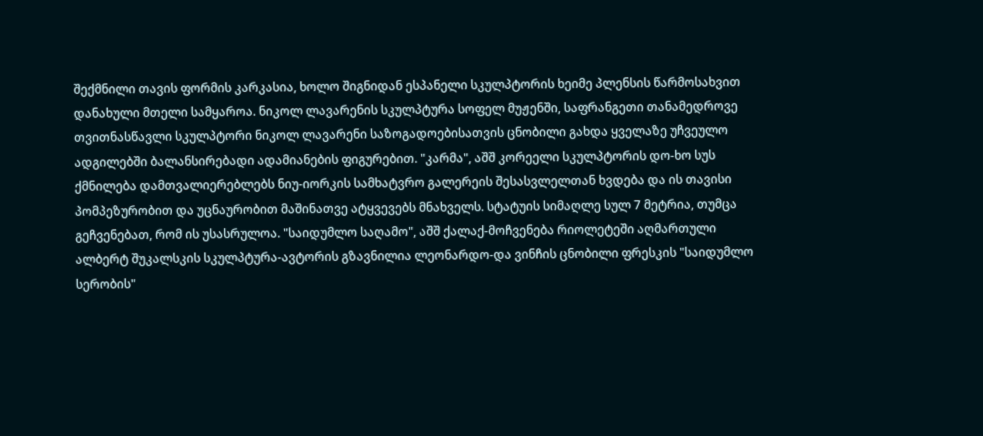შექმნილი თავის ფორმის კარკასია, ხოლო შიგნიდან ესპანელი სკულპტორის ხეიმე პლენსის წარმოსახვით დანახული მთელი სამყაროა. ნიკოლ ლავარენის სკულპტურა სოფელ მუჟენში, საფრანგეთი თანამედროვე თვითნასწავლი სკულპტორი ნიკოლ ლავარენი საზოგადოებისათვის ცნობილი გახდა ყველაზე უჩვეულო ადგილებში ბალანსირებადი ადამიანების ფიგურებით. "კარმა", აშშ კორეელი სკულპტორის დო-ხო სუს ქმნილება დამთვალიერებლებს ნიუ-იორკის სამხატვრო გალერეის შესასვლელთან ხვდება და ის თავისი პომპეზურობით და უცნაურობით მაშინათვე ატყვევებს მნახველს. სტატუის სიმაღლე სულ 7 მეტრია, თუმცა გეჩვენებათ, რომ ის უსასრულოა. "საიდუმლო საღამო", აშშ ქალაქ-მოჩვენება რიოლეტეში აღმართული ალბერტ შუკალსკის სკულპტურა-ავტორის გზავნილია ლეონარდო-და ვინჩის ცნობილი ფრესკის "საიდუმლო სერობის"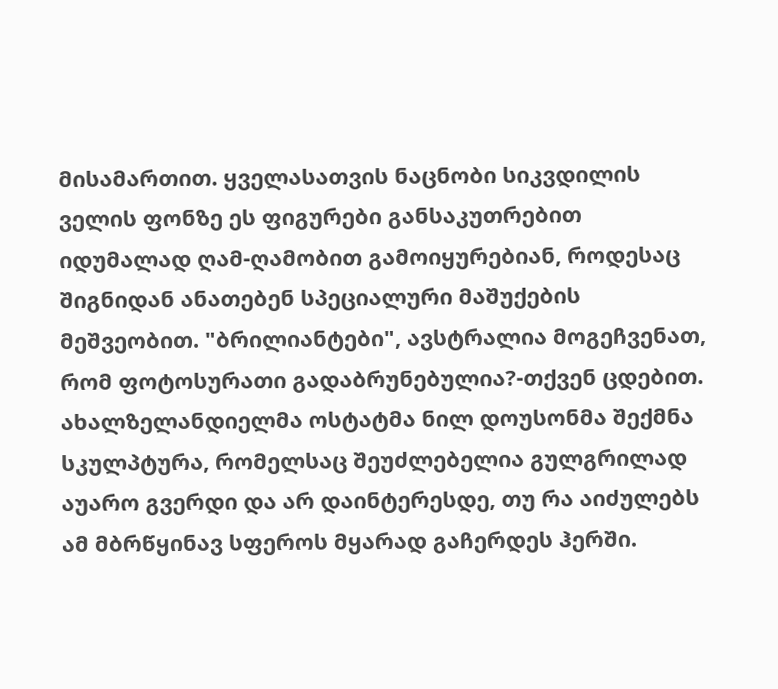მისამართით. ყველასათვის ნაცნობი სიკვდილის ველის ფონზე ეს ფიგურები განსაკუთრებით იდუმალად ღამ-ღამობით გამოიყურებიან, როდესაც შიგნიდან ანათებენ სპეციალური მაშუქების მეშვეობით. "ბრილიანტები", ავსტრალია მოგეჩვენათ, რომ ფოტოსურათი გადაბრუნებულია?-თქვენ ცდებით. ახალზელანდიელმა ოსტატმა ნილ დოუსონმა შექმნა სკულპტურა, რომელსაც შეუძლებელია გულგრილად აუარო გვერდი და არ დაინტერესდე, თუ რა აიძულებს ამ მბრწყინავ სფეროს მყარად გაჩერდეს ჰერში.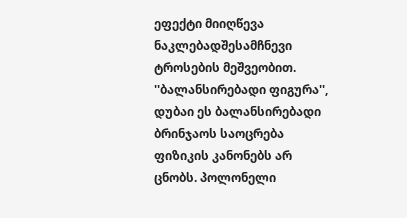ეფექტი მიიღწევა ნაკლებადშესამჩნევი ტროსების მეშვეობით. ''ბალანსირებადი ფიგურა'', დუბაი ეს ბალანსირებადი ბრინჯაოს საოცრება ფიზიკის კანონებს არ ცნობს. პოლონელი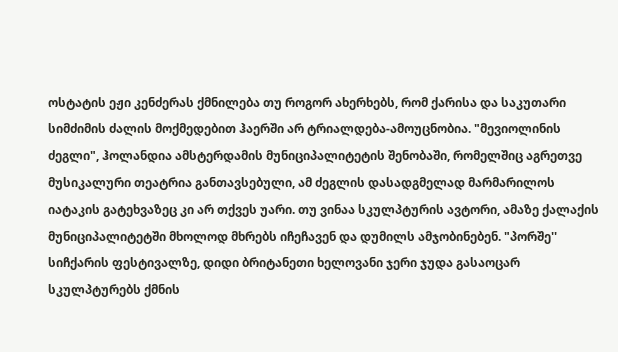ოსტატის ეჟი კენძერას ქმნილება თუ როგორ ახერხებს, რომ ქარისა და საკუთარი სიმძიმის ძალის მოქმედებით ჰაერში არ ტრიალდება-ამოუცნობია. "მევიოლინის ძეგლი", ჰოლანდია ამსტერდამის მუნიციპალიტეტის შენობაში, რომელშიც აგრეთვე მუსიკალური თეატრია განთავსებული, ამ ძეგლის დასადგმელად მარმარილოს იატაკის გატეხვაზეც კი არ თქვეს უარი. თუ ვინაა სკულპტურის ავტორი, ამაზე ქალაქის მუნიციპალიტეტში მხოლოდ მხრებს იჩეჩავენ და დუმილს ამჯობინებენ. "პორშე'' სიჩქარის ფესტივალზე, დიდი ბრიტანეთი ხელოვანი ჯერი ჯუდა გასაოცარ სკულპტურებს ქმნის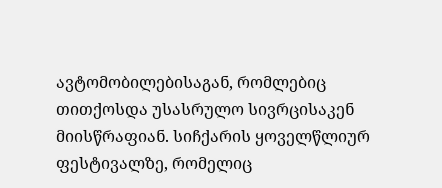ავტომობილებისაგან, რომლებიც თითქოსდა უსასრულო სივრცისაკენ მიისწრაფიან. სიჩქარის ყოველწლიურ ფესტივალზე, რომელიც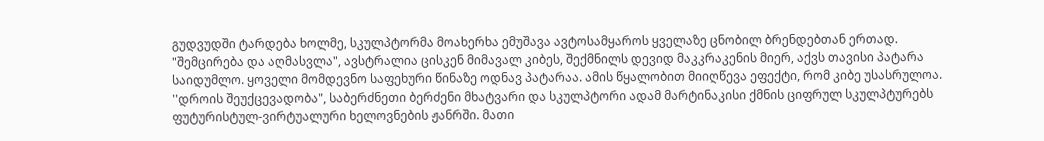გუდვუდში ტარდება ხოლმე, სკულპტორმა მოახერხა ემუშავა ავტოსამყაროს ყველაზე ცნობილ ბრენდებთან ერთად. "შემცირება და აღმასვლა", ავსტრალია ცისკენ მიმავალ კიბეს, შექმნილს დევიდ მაკკრაკენის მიერ, აქვს თავისი პატარა საიდუმლო. ყოველი მომდევნო საფეხური წინაზე ოდნავ პატარაა. ამის წყალობით მიიღწევა ეფექტი, რომ კიბე უსასრულოა. ''დროის შეუქცევადობა", საბერძნეთი ბერძენი მხატვარი და სკულპტორი ადამ მარტინაკისი ქმნის ციფრულ სკულპტურებს ფუტურისტულ-ვირტუალური ხელოვნების ჟანრში. მათი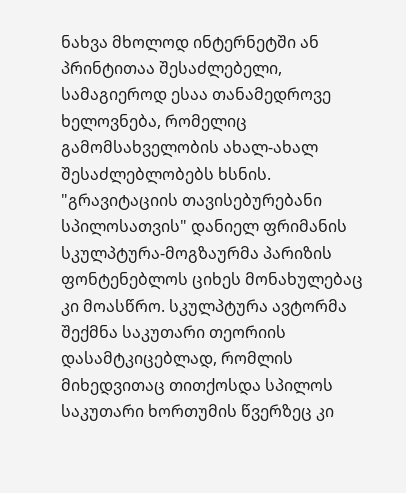ნახვა მხოლოდ ინტერნეტში ან პრინტითაა შესაძლებელი, სამაგიეროდ ესაა თანამედროვე ხელოვნება, რომელიც გამომსახველობის ახალ-ახალ შესაძლებლობებს ხსნის. "გრავიტაციის თავისებურებანი სპილოსათვის" დანიელ ფრიმანის სკულპტურა-მოგზაურმა პარიზის ფონტენებლოს ციხეს მონახულებაც კი მოასწრო. სკულპტურა ავტორმა შექმნა საკუთარი თეორიის დასამტკიცებლად, რომლის მიხედვითაც თითქოსდა სპილოს საკუთარი ხორთუმის წვერზეც კი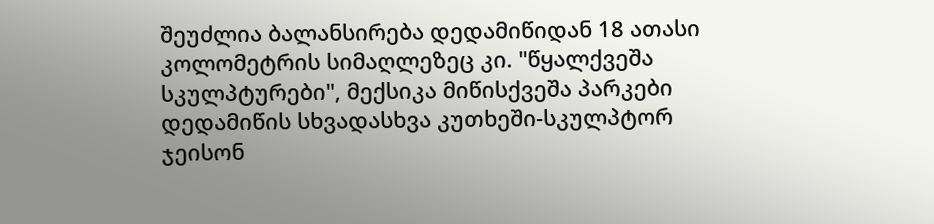შეუძლია ბალანსირება დედამიწიდან 18 ათასი კოლომეტრის სიმაღლეზეც კი. "წყალქვეშა სკულპტურები", მექსიკა მიწისქვეშა პარკები დედამიწის სხვადასხვა კუთხეში-სკულპტორ ჯეისონ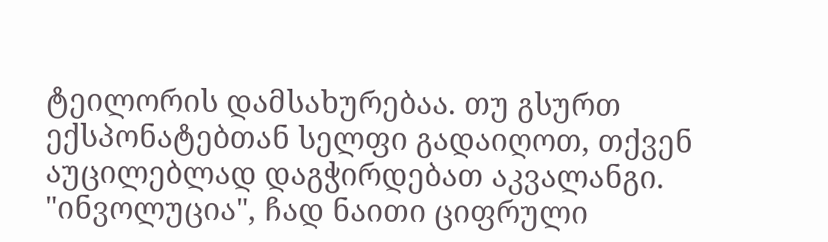ტეილორის დამსახურებაა. თუ გსურთ ექსპონატებთან სელფი გადაიღოთ, თქვენ აუცილებლად დაგჭირდებათ აკვალანგი. "ინვოლუცია", ჩად ნაითი ციფრული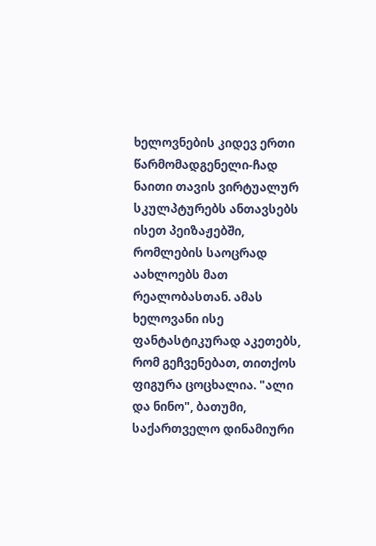ხელოვნების კიდევ ერთი წარმომადგენელი-ჩად ნაითი თავის ვირტუალურ სკულპტურებს ანთავსებს ისეთ პეიზაჟებში, რომლების საოცრად აახლოებს მათ რეალობასთან. ამას ხელოვანი ისე ფანტასტიკურად აკეთებს, რომ გეჩვენებათ, თითქოს ფიგურა ცოცხალია. "ალი და ნინო", ბათუმი, საქართველო დინამიური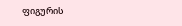ფიგურის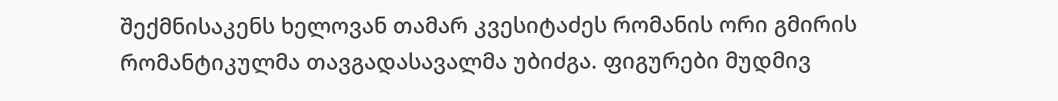შექმნისაკენს ხელოვან თამარ კვესიტაძეს რომანის ორი გმირის რომანტიკულმა თავგადასავალმა უბიძგა. ფიგურები მუდმივ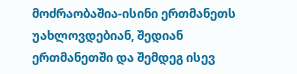მოძრაობაშია-ისინი ერთმანეთს უახლოვდებიან, შედიან ერთმანეთში და შემდეგ ისევ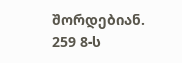შორდებიან. 259 8-ს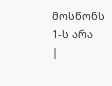მოსწონს 1-ს არა
|